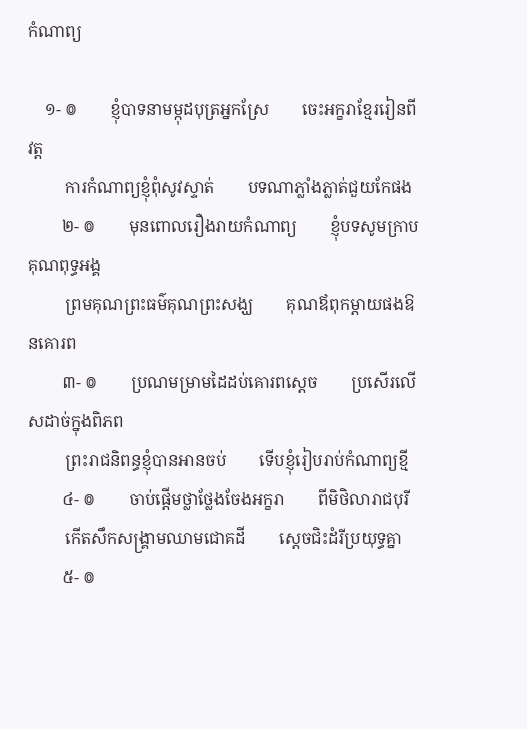កំណាព្យ

    ១- ៙        ខ្ញុំបាទនាមម្កុដបុត្រអ្នកស្រែ        ចេះអក្ខរាខ្មែររៀនពីវត្ត
         ការកំណាព្យខ្ញុំពុំសូវស្ទាត់        បទណាភ្លាំងភ្លាត់ជួយកែផង
        ២- ៙        មុនពោលរឿងរាយកំណាព្យ        ខ្ញុំបទសូមក្រាបគុណពុទ្ធអង្គ
         ព្រមគុណព្រះធម៌គុណព្រះសង្ឃ        គុណឪពុកម្ដាយផងឱនគោរព
        ៣- ៙        ប្រណមម្រាមដៃដប់គោរពស្ដេច        ប្រសើរលើសដាច់ក្នុងពិភព
         ព្រះរាជនិពន្ធខ្ញុំបានអានចប់        ទើបខ្ញុំរៀបរាប់កំណាព្យខ្មី
        ៤- ៙        ចាប់ផ្ដើមថ្លាថ្លែងចែងអក្ខរា        ពីមិថិលារាជបុរី
         កើតសឹកសង្គ្រាមឈាមជោគដី        ស្ដេចជិះដំរីប្រយុទ្ធគ្នា
        ៥- ៙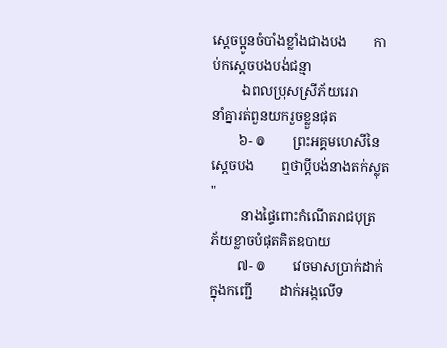ស្ដេចប្អូនចំបាំងខ្លាំងជាងបង        កាប់កស្ដេចបងបង់ជន្មា
         ឯពលប្រុសស្រីភ័យរេរា        នាំគ្នារត់ពួនយករួចខ្លួនផុត
        ៦- ៙        ព្រះអគ្គមហេសីនៃស្ដេចបង        ឮថាប្ដីបង់នាងតក់ស្លុត"
         នាងផ្ទៃពោះកំណើតរាជបុត្រ        ភ័យខ្លាចបំផុតគិតឧបាយ
        ៧- ៙        វេចមាសប្រាក់ដាក់ក្នុងកញ្ជើ        ដាក់អង្កលើទ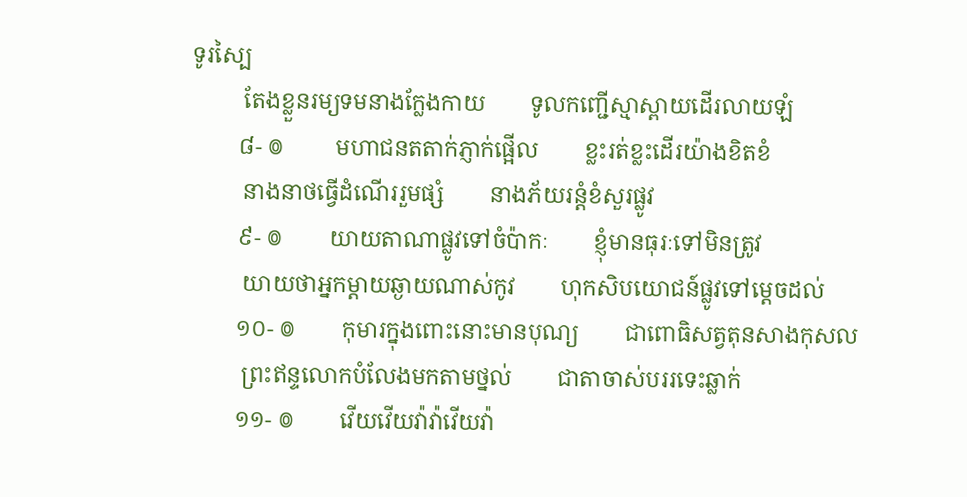ទូរស្បៃ
         តែងខ្លួនរម្យទមនាងក្លែងកាយ        ទូលកញ្ជើស្មាស្ពាយដើរលាយឡំ
        ៨- ៙         មហាជនតតាក់ភ្ញាក់ផ្អើល        ខ្លះរត់ខ្លះដើរយ៉ាងខិតខំ
         នាងនាថធ្វើដំណើររួមផ្សំ        នាងភ័យរន្ដំខំសួរផ្លូវ
        ៩- ៙        យាយតាណាផ្លូវទៅចំប៉ាកៈ        ខ្ញុំមានធុរៈទៅមិនត្រូវ
         យាយថាអ្នកម្ដាយឆ្ងាយណាស់កូវ        ហុកសិបយោជន៍ផ្លូវទៅម្ដេចដល់
        ១០- ៙        កុមារក្នុងពោះនោះមានបុណ្យ        ជាពោធិសត្វតុនសាងកុសល
         ព្រះឥន្ទលោកបំលែងមកតាមថ្នល់        ជាតាចាស់បររទេះឆ្លាក់
        ១១- ៙        វើយវើយវ៉ាវ៉ាវើយវ៉ា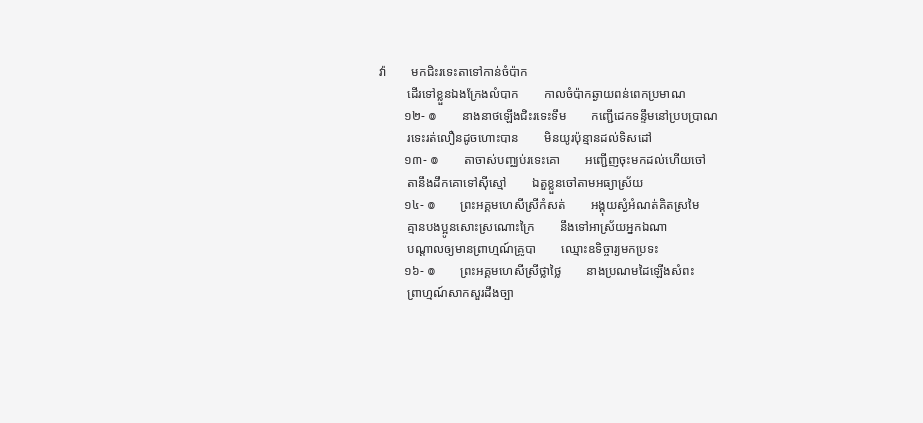វ៉ា        មកជិះរទេះតាទៅកាន់ចំប៉ាក
         ដើរទៅខ្លួនឯងក្រែងលំបាក        កាលចំប៉ាកឆ្ងាយពន់ពេកប្រមាណ
        ១២- ៙        នាងនាថឡើងជិះរទេះទឹម        កញ្ជើដេកទន្ទឹមនៅប្របប្រាណ
         រទេះរត់លឿនដូចហោះបាន        មិនយូរប៉ុន្មានដល់ទិសដៅ
        ១៣- ៙        តាចាស់បញ្ឈប់រទេះគោ        អញ្ជើញចុះមកដល់ហើយចៅ
         តានឹងដឹកគោទៅស៊ីស្មៅ        ឯតួខ្លួនចៅតាមអធ្យាស្រ័យ
        ១៤- ៙        ព្រះអគ្គមហេសីស្រីកំសត់        អង្គុយស្ងំអំណត់គិតស្រមៃ
         គ្មានបងប្អូនសោះស្រណោះក្រៃ        នឹងទៅអាស្រ័យអ្នកឯណា
         បណ្ដាលឲ្យមានព្រាហ្មណ៍គ្រូបា        ឈ្មោះឧទិច្ចារ្យមកប្រទះ
        ១៦- ៙        ព្រះអគ្គមហេសីស្រីថ្លាថ្លៃ        នាងប្រណមដៃឡើងសំពះ
         ព្រាហ្មណ៍សាកសួរដឹងច្បា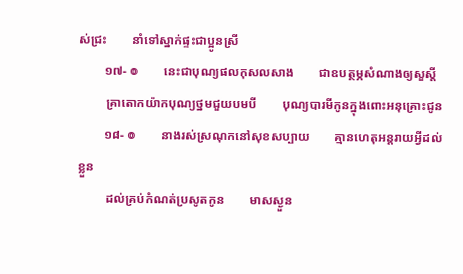ស់ជ្រះ        នាំទៅស្នាក់ផ្ទះជាប្អូនស្រី
        ១៧- ៙        នេះជាបុណ្យផលកុសលសាង        ជាឧបត្ថម្ភសំណាងឲ្យសួស្ដី
         គ្រាតោកយ៉ាកបុណ្យថ្នមជួយបមបី        បុណ្យបារមីកូនក្នុងពោះអនុគ្រោះជូន
        ១៨- ៙        នាងរស់ស្រណុកនៅសុខសប្បាយ        គ្មានហេតុអន្ដរាយអ្វីដល់ខ្លួន
         ដល់គ្រប់កំណត់ប្រសូតកូន        មាសស្ងួន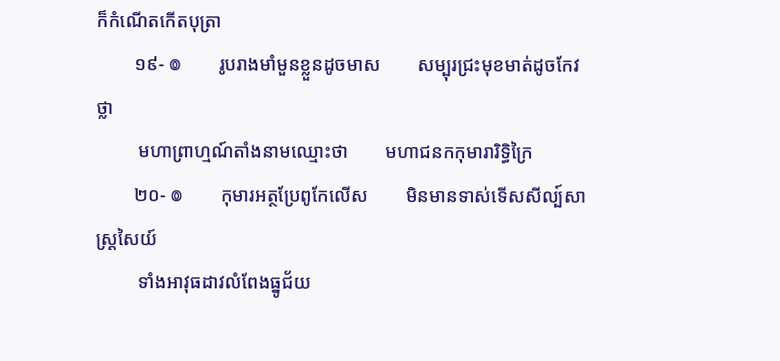ក៏កំណើតកើតបុត្រា
        ១៩- ៙        រូបរាងមាំមួនខ្លួនដូចមាស        សម្បុរជ្រះមុខមាត់ដូចកែវថ្លា
         មហាព្រាហ្មណ៍តាំងនាមឈ្មោះថា        មហាជនកកុមារារិទ្ធិក្រៃ
        ២០- ៙        កុមារអត្ថប្រែពូកែលើស        មិនមានទាស់ទើសសីល្ប៍សាស្ដ្រសៃយ៍
         ទាំងអាវុធដាវលំពែងធ្នូជ័យ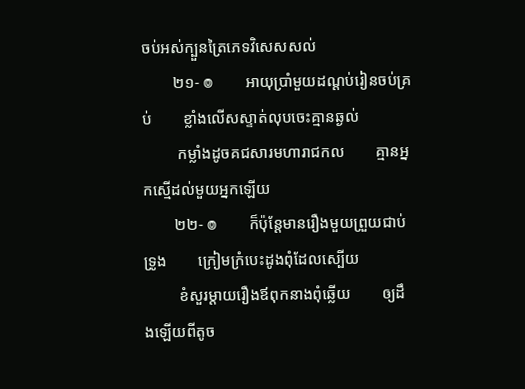ចប់អស់ក្បួនត្រៃភេទវិសេសសល់
        ២១- ៙        អាយុប្រាំមួយដណ្ដប់រៀនចប់គ្រប់        ខ្លាំងលើសស្ទាត់លុបចេះគ្មានឆ្ងល់
         កម្លាំងដូចគជសារមហារាជកល        គ្មានអ្នកស្មើដល់មួយអ្នកឡើយ
        ២២- ៙        ក៏ប៉ុន្ដែមានរឿងមួយព្រួយជាប់ទ្រូង        ក្រៀមក្រំបេះដូងពុំដែលស្បើយ
         ខំសួរម្ដាយរឿងឪពុកនាងពុំឆ្លើយ        ឲ្យដឹងឡើយពីតូច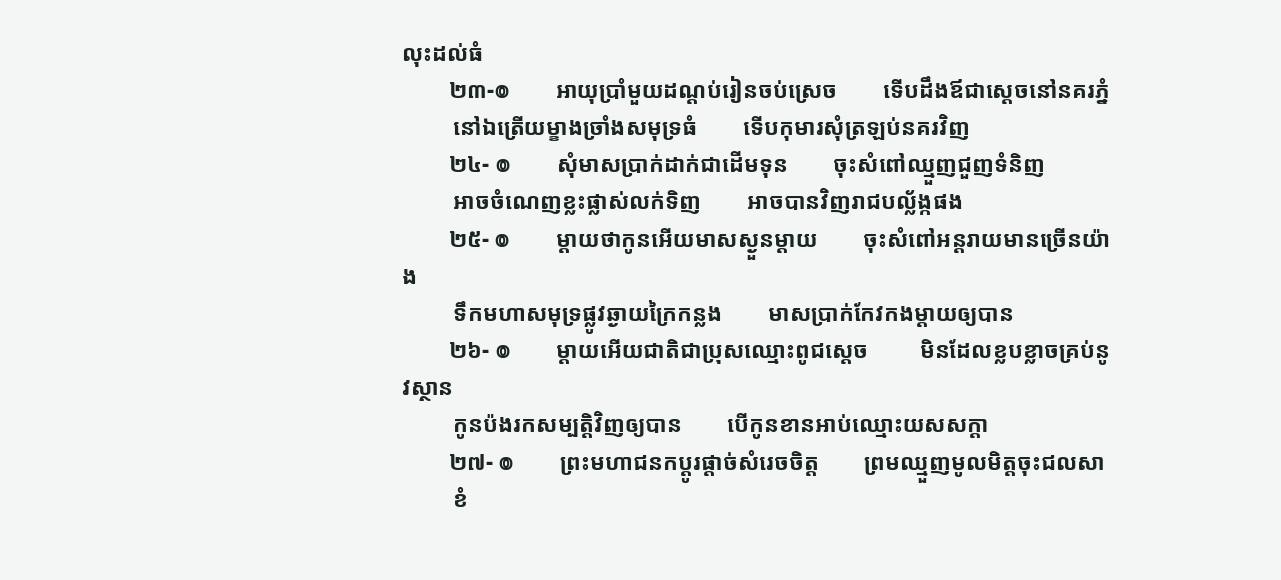លុះដល់ធំ
        ២៣-៙        អាយុប្រាំមួយដណ្ដប់រៀនចប់ស្រេច        ទើបដឹងឪជាស្ដេចនៅនគរភ្នំ
         នៅឯត្រើយម្ខាងច្រាំងសមុទ្រធំ        ទើបកុមារសុំត្រឡប់នគរវិញ
        ២៤- ៙        សុំមាសប្រាក់ដាក់ជាដើមទុន        ចុះសំពៅឈ្មួញជួញទំនិញ
         អាចចំណេញខ្លះផ្លាស់លក់ទិញ        អាចបានវិញរាជបល្ល័ង្កផង
        ២៥- ៙        ម្ដាយថាកូនអើយមាសស្ងួនម្ដាយ        ចុះសំពៅអន្ដរាយមានច្រើនយ៉ាង
         ទឹកមហាសមុទ្រផ្លូវឆ្ងាយក្រៃកន្លង        មាសប្រាក់កែវកងម្ដាយឲ្យបាន
        ២៦- ៙        ម្តាយអើយជាតិជាប្រុសឈ្មោះពូជស្តេច         មិនដែលខ្លបខ្លាចគ្រប់នូវស្ថាន
         កូនប៉ងរកសម្បត្តិវិញឲ្យបាន        បើកូនខានអាប់ឈ្មោះយសសក្តា
        ២៧- ៙        ព្រះមហាជនកប្តូរផ្តាច់សំរេចចិត្ត        ព្រមឈ្មួញមូលមិត្តចុះជលសា
         ខំ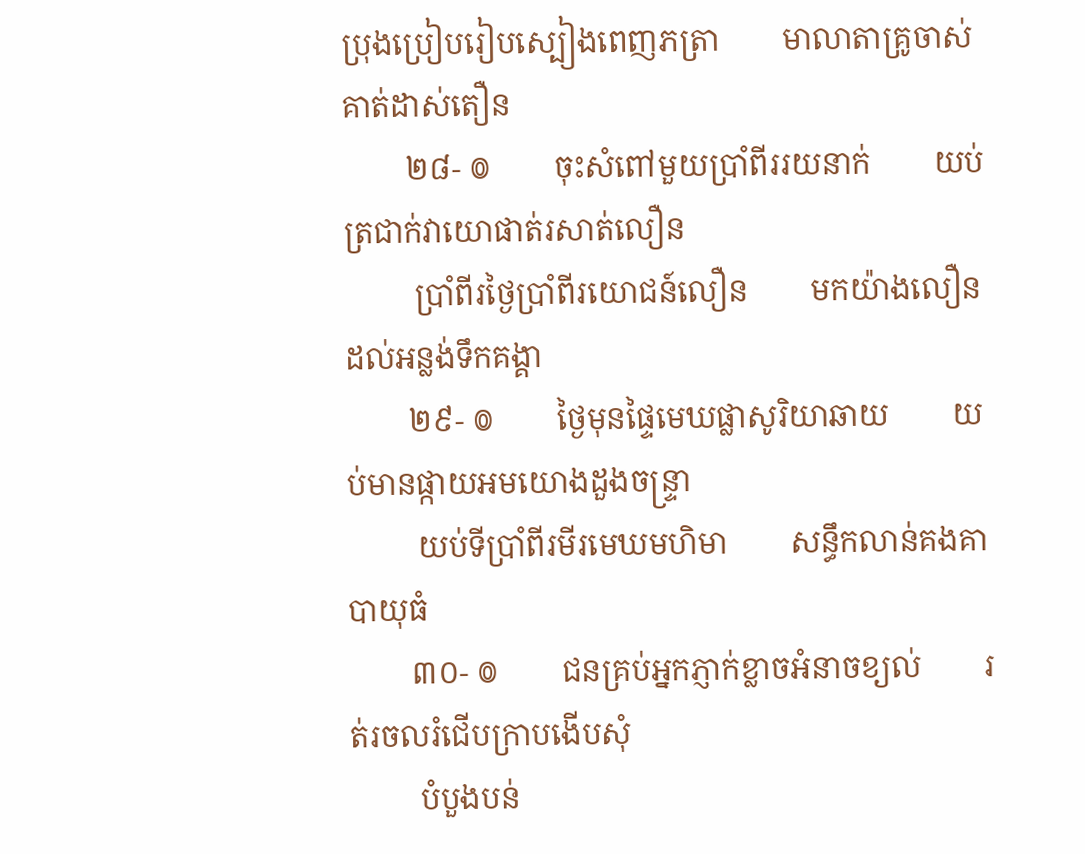ប្រុងប្រៀបរៀបស្បៀងពេញភត្រា        មាលាតាគ្រូចាស់គាត់ដាស់តឿន
        ២៨- ៙        ចុះសំពៅមួយប្រាំពីររយនាក់        យប់ត្រជាក់វាយោផាត់រសាត់លឿន
         ប្រាំពីរថ្ងៃប្រាំពីរយោជន៍លឿន        មកយ៉ាងលឿនដល់អន្លង់ទឹកគង្គា
        ២៩- ៙        ថ្ងៃមុនផ្ទៃមេឃផ្លាសូរិយាឆាយ        យប់មានផ្កាយអមយោងដួងចន្រ្ទា
         យប់ទីប្រាំពីរមីរមេឃមហិមា        សន្ធឹកលាន់គងគាបាយុធំ
        ៣០- ៙        ជនគ្រប់អ្នកភ្ញាក់ខ្លាចអំនាចខ្យល់        រត់រចលរំជើបក្រាបងើបសុំ
         បំបួងបន់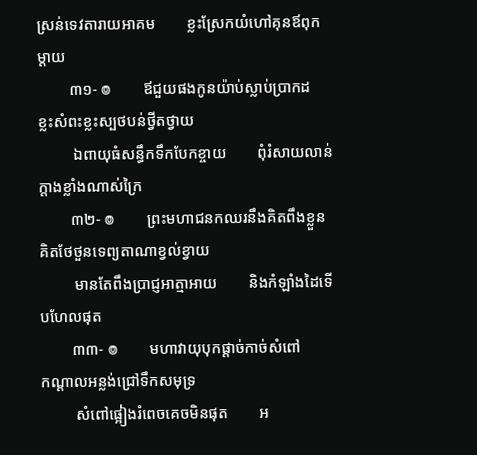ស្រន់ទេវតារាយអាគម        ខ្លះស្រែកយំហៅគុនឪពុកម្តាយ
        ៣១- ៙        ឪជួយផងកូនយ៉ាប់ស្លាប់ប្រាកដ        ខ្លះសំពះខ្លះស្បថបន់ថ្វីតថ្វាយ
         ឯពាយុធំសន្ធឹកទឹកបែកខ្ចាយ        ពុំរំសាយលាន់ក្តាងខ្លាំងណាស់ក្រៃ
        ៣២- ៙        ព្រះមហាជនកឈរនឹងគិតពឹងខ្លួន        គិតថែថួនទេព្យតាណាខ្វល់ខ្វាយ
         មានតែពឹងប្រាជ្ញអាត្មាអាយ        និងកំឡាំងដៃទើបហែលផុត
        ៣៣- ៙        មហាវាយុបុកផ្តាច់កាច់សំពៅ        កណ្តាលអន្លង់ជ្រៅទឹកសមុទ្រ
         សំពៅផ្អៀងរំពេចគេចមិនផុត        អ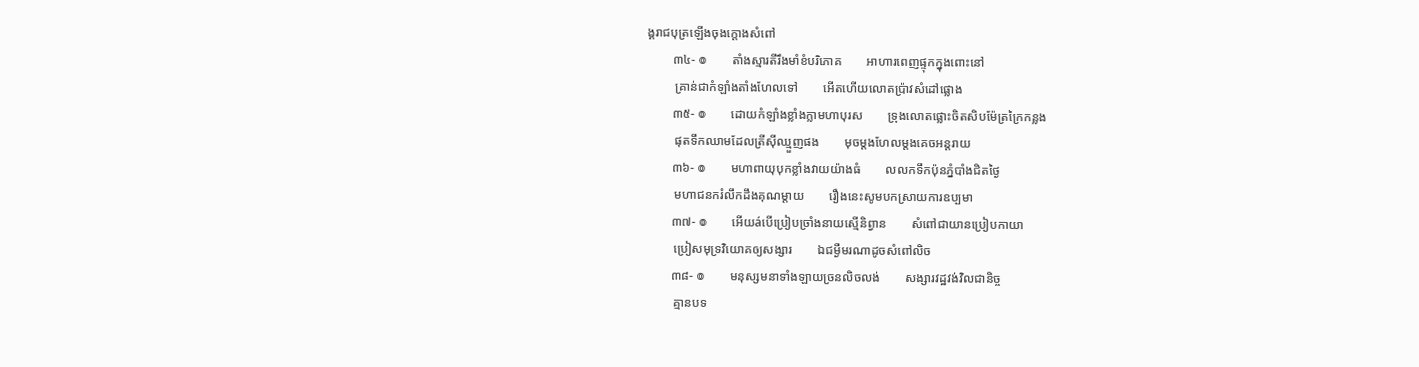ង្គរាជបុត្រឡើងចុងក្តោងសំពៅ
        ៣៤- ៙        តាំងស្មារតីរឹងមាំខំបរិភោគ        អាហារពេញផ្ទុកក្នុងពោះនៅ
         គ្រាន់ជាកំឡាំងតាំងហែលទៅ        អើតហើយលោតប៉្រាវសំដៅផ្លោង
        ៣៥- ៙        ដោយកំឡាំងខ្លាំងក្លាមហាបុរស        ទ្រុងលោតផ្លោះចិតសិបម៉ែត្រក្រៃកន្លង
         ផុតទឹកឈាមដែលត្រីស៊ីឈ្មួញផង        មុចម្តងហែលម្តងគេចអន្តរាយ
        ៣៦- ៙        មហាពាយុបុកខ្លាំងវាយយ៉ាងធំ        លលកទឹកប៉ុនភ្នំបាំងជិតថ្ងៃ
         មហាជនករំលឹកដឹងគុណម្តាយ        រឿងនេះសូមបកស្រាយការឧប្បមា
        ៣៧- ៙        អើយáបើប្រៀបច្រាំងនាយស្មើនិព្វាន        សំពៅជាយានប្រៀបកាយា
         ប្រៀសមុទ្រវិយោគឲ្យសង្សារ        ឯជម្ងឺមរណាដូចសំពៅលិច
        ៣៨- ៙        មនុស្សមនាទាំងឡាយច្រនលិចលង់        សង្សារវដ្ឋវង់វិលជានិច្ច
         គ្មានបទ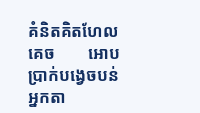គំនិតគិតហែលគេច        អោបប្រាក់បង្វេចបន់អ្នកតា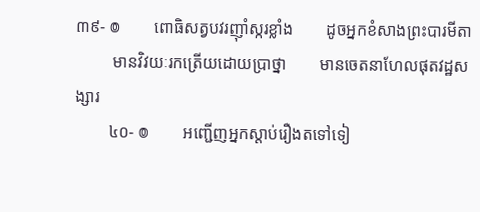៣៩- ៙        ពោធិសត្វបវរញ៉ាំស្ករខ្លាំង        ដូចអ្នកខំសាងព្រះបារមីតា
         មានវិវយៈរកត្រើយដោយប្រាថ្នា        មានចេតនាហែលផុតវដ្ឋសង្សារ
        ៤០- ៙        អញ្ជើញអ្នកស្តាប់រឿងតទៅទៀ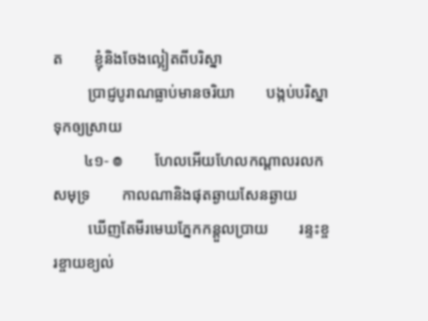ត        ខ្ញុំនិងចែងល្អៀតពីបរិស្នា
         ប្រាជ្ញបូរាណធ្លាប់មានចរិយា        បង្កប់បរិស្នាទុកឲ្យស្រាយ
        ៤១- ៙        ហែលអើយហែលកណ្តាលរលកសមុទ្រ        កាលណានិងផុតឆ្ងាយសែនឆ្ងាយ
         ឃើញតែមីរមេឃភ្នែកកន្តួលប្រាយ        រន្ទះខ្ចរខ្ចាយខ្យល់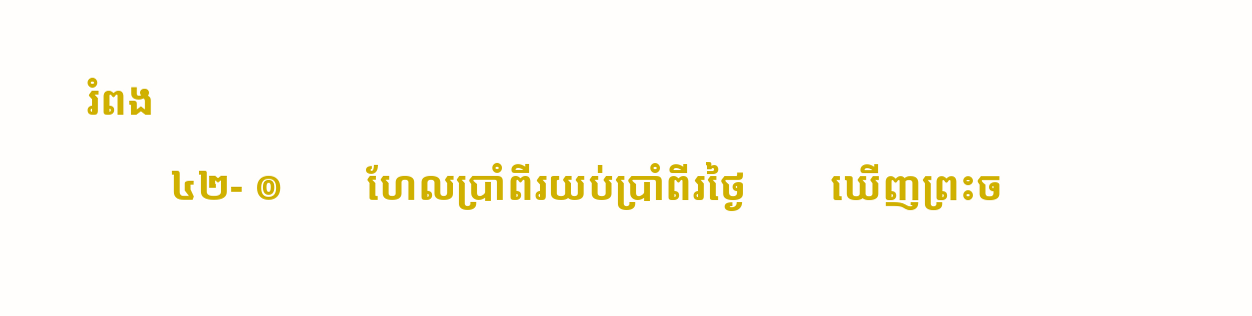រំពង
        ៤២- ៙        ហែលប្រាំពីរយប់ប្រាំពីរថ្ងៃ        ឃើញព្រះច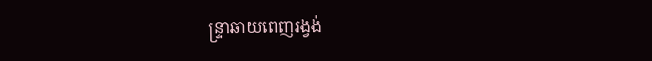ន្ទ្រាឆាយពេញរង្វង់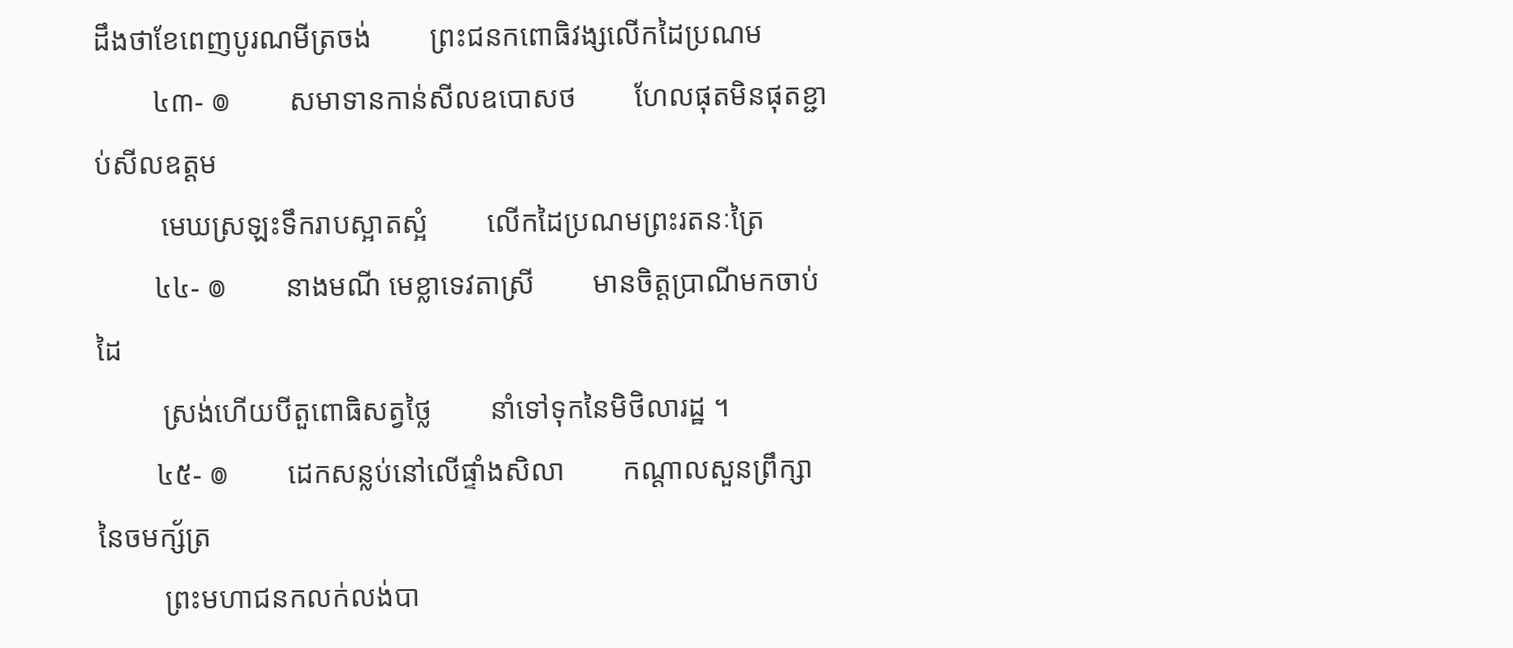ដឹងថាខែពេញបូរណមីត្រចង់        ព្រះជនកពោធិវង្សលើកដៃប្រណម
        ៤៣- ៙        សមាទានកាន់សីលឧបោសថ        ហែលផុតមិនផុតខ្ជាប់សីលឧត្តម
         មេឃស្រឡះទឹករាបស្អាតស្អំ        លើកដៃប្រណមព្រះរតនៈត្រៃ
        ៤៤- ៙        នាងមណី មេខ្លាទេវតាស្រី        មានចិត្តប្រាណីមកចាប់ដៃ
         ស្រង់ហើយបីតួពោធិសត្វថ្លៃ        នាំទៅទុកនៃមិថិលារដ្ឋ ។
        ៤៥- ៙        ដេកសន្លប់នៅលើផ្ទាំងសិលា        កណ្ដាលសួនព្រឹក្សានៃចមក្ស័ត្រ
         ព្រះមហាជនកលក់លង់បា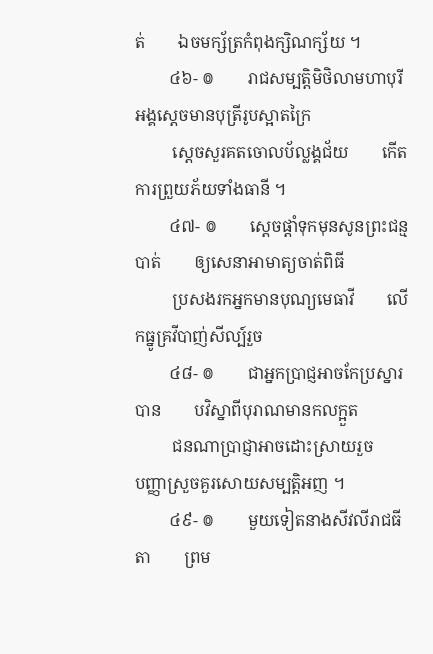ត់        ឯចមក្ស័ត្រកំពុងក្សិណក្ស័យ ។
        ៤៦- ៙        រាជសម្បត្តិមិថិលាមហាបុរី        អង្គស្ដេចមានបុត្រីរូបស្អាតក្រៃ
         ស្ដេចសួរគតចោលប័ល្លង្គជ័យ        កើតការព្រួយភ័យទាំងធានី ។
        ៤៧- ៙        ស្ដេចផ្ដាំទុកមុនសូនព្រះជន្មបាត់        ឲ្យសេនាអាមាត្យចាត់ពិធី
         ប្រសងរកអ្នកមានបុណ្យមេធាវី        លើកធ្នូគ្រវីបាញ់សីល្ប៍រួច
        ៤៨- ៙        ជាអ្នកប្រាជ្ញអាចកែប្រស្នារបាន        បវិស្នាពីបុរាណមានកលក្អួត
         ជនណាប្រាជ្ញាអាចដោះស្រាយរួច        បញ្ញាស្រួចគួរសោយសម្បត្តិអញ ។
        ៤៩- ៙        មួយទៀតនាងសីវលីរាជធីតា        ព្រម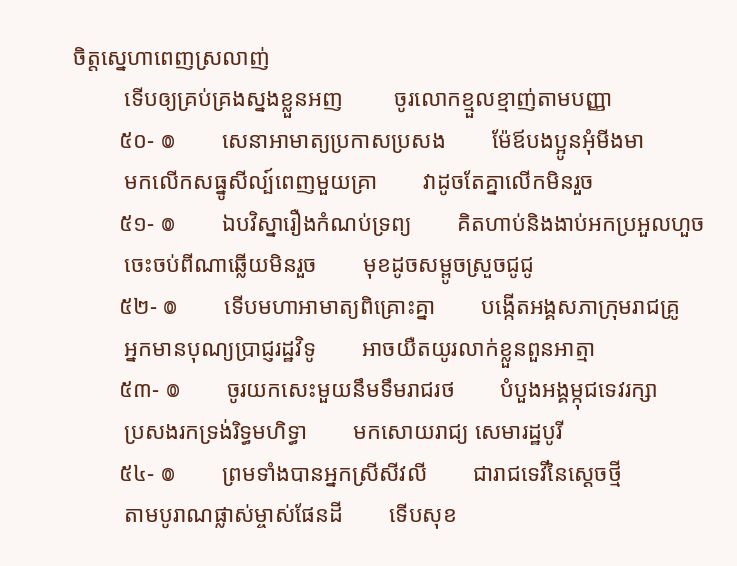ចិត្តស្នេហាពេញស្រលាញ់
         ទើបឲ្យគ្រប់គ្រងស្នងខ្លួនអញ         ចូរលោកខ្មួលខ្មាញ់តាមបញ្ញា
        ៥០- ៙        សេនាអាមាត្យប្រកាសប្រសង        ម៉ែឪបងប្អូនអុំមីងមា
         មកលើកសធ្នូសីល្ប៍ពេញមួយគ្រា        វាដូចតែគ្នាលើកមិនរួច
        ៥១- ៙        ឯបវិស្នារឿងកំណប់ទ្រព្យ        គិតហាប់និងងាប់អកប្រអួលហួច
         ចេះចប់ពីណាឆ្លើយមិនរួច        មុខដូចសម្ពូចស្រួចជូជូ
        ៥២- ៙        ទើបមហាអាមាត្យពិគ្រោះគ្នា        បង្កើតអង្គសភាក្រុមរាជគ្រូ
         អ្នកមានបុណ្យប្រាជ្ញរដ្ឋវិទូ        អាចយឺតយូរលាក់ខ្លួនពួនអាត្មា
        ៥៣- ៙        ចូរយកសេះមួយនឹមទឹមរាជរថ        បំបួងអង្គម្កុជទេវរក្សា
         ប្រសងរកទ្រង់រិទ្ធមហិទ្ធា        មកសោយរាជ្យ សេមារដ្ឋបូរី
        ៥៤- ៙        ព្រមទាំងបានអ្នកស្រីសីវលី        ជារាជទេវីនៃស្ដេចថ្មី
         តាមបូរាណផ្លាស់ម្ចាស់ផែនដី        ទើបសុខ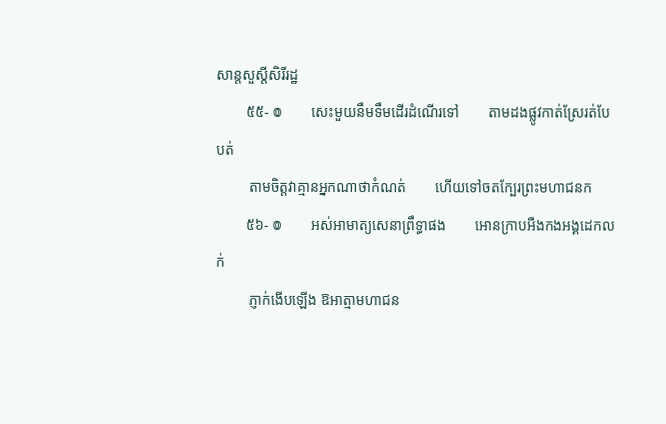សាន្ដសួស្តីសិរីរដ្ឋ
        ៥៥- ៙        សេះមួយនឹមទឹមដើរដំណើរទៅ        តាមដងផ្លូវកាត់ស្រែរត់បែបត់
         តាមចិត្តវាគ្មានអ្នកណាថាកំណត់        ហើយទៅចតកែ្បរព្រះមហាជនក
        ៥៦- ៙        អស់អាមាត្យសេនាព្រឹទ្ធាផង        អោនក្រាបអឺងកងអង្គដេកលក់
         ភ្ញាក់ងើបឡើង ឱអាត្មាមហាជន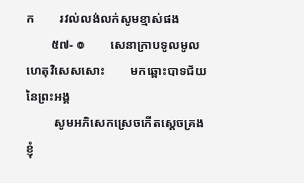ក        រវល់លង់លក់សូមខ្មាស់ផង
        ៥៧- ៙        សេនាក្រាបទូលមូលហេតុវិសេសសោះ        មកឆ្ពោះបាទជ័យនៃព្រះអង្គ
         សូមអភិសេកស្រេចកើតស្ដេចគ្រង        ខ្ញុំ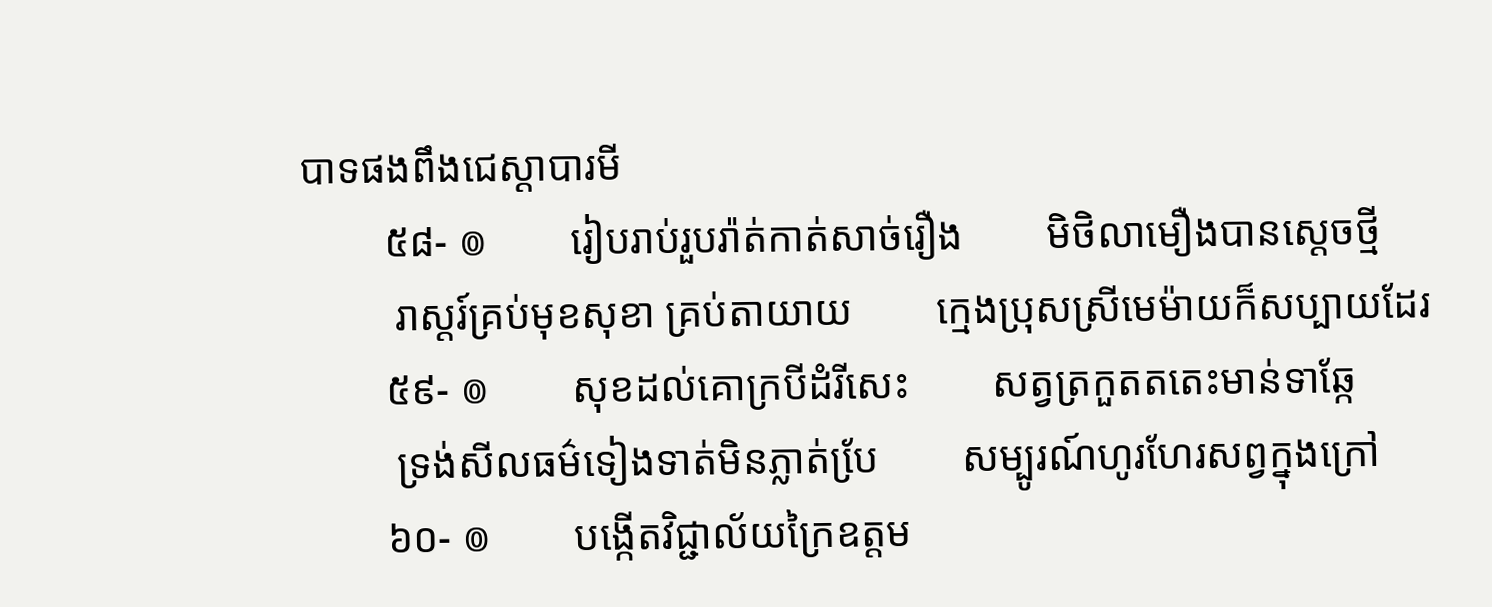បាទផងពឹងជេស្ដាបារមី
        ៥៨- ៙        រៀបរាប់រួបរ៉ាត់កាត់សាច់រឿង        មិថិលាមឿងបានស្ដេចថ្មី
         រាស្ដរ៍គ្រប់មុខសុខា គ្រប់តាយាយ        ក្មេងប្រុសស្រីមេម៉ាយក៏សប្បាយដែរ
        ៥៩- ៙        សុខដល់គោក្របីដំរីសេះ        សត្វត្រកួតតតេះមាន់ទាឆ្កែ
         ទ្រង់សីលធម៌ទៀងទាត់មិនភ្លាត់បែ្រ        សម្បូរណ៍ហូរហែរសព្វក្នុងក្រៅ
        ៦០- ៙        បង្កើតវិជ្ជាល័យក្រៃឧត្តម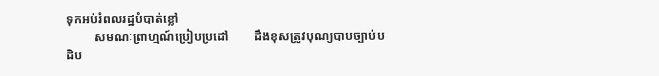ទុកអប់រំពលរដ្ឋបំបាត់ខ្លៅ
         សមណៈព្រាហ្មណ៍ប្រៀបប្រដៅ        ដឹងខុសត្រូវបុណ្យបាបច្បាប់បដិប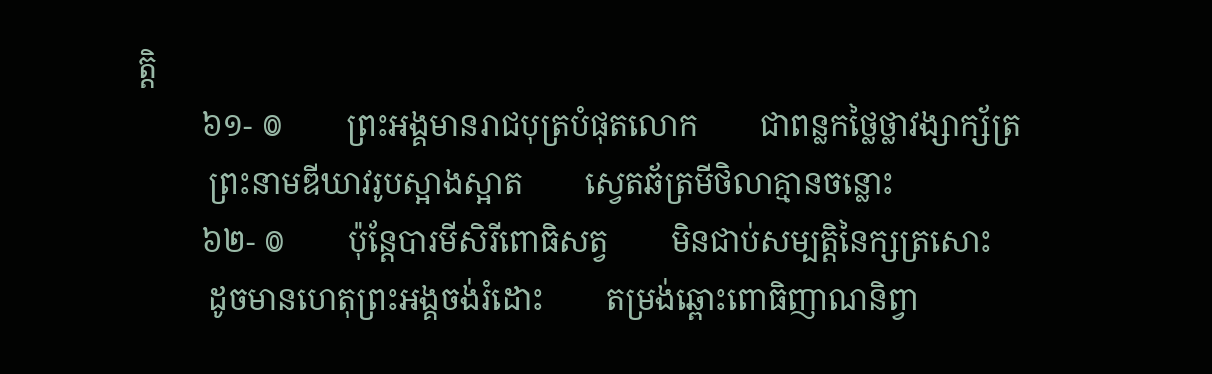ត្តិ
        ៦១- ៙        ព្រះអង្គមានរាជបុត្របំផុតលោក        ជាពន្លកថ្លៃថ្លាវង្សាក្ស័ត្រ
         ព្រះនាមឌីឃាវរូបស្អាងស្អាត        ស្វេតឆ័ត្រមីថិលាគ្មានចន្លោះ
        ៦២- ៙        ប៉ុន្ដែបារមីសិរីពោធិសត្វ        មិនជាប់សម្បត្តិនៃក្សត្រសោះ
         ដូចមានហេតុព្រះអង្គចង់រំដោះ        តម្រង់ឆ្ពោះពោធិញាណនិព្វា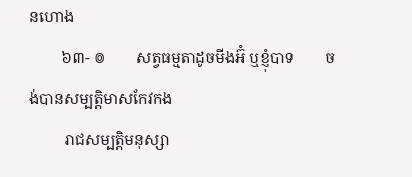នហោង
        ៦៣- ៙        សត្វធម្មតាដូចមីងអ៊ំ ឬខ្ញុំបាទ        ចង់បានសម្បតិ្ដមាសកែវកង
         រាជសម្បត្ដិមនុស្សា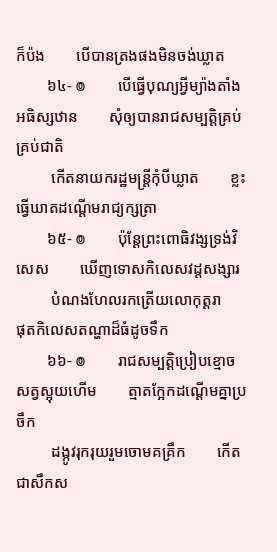ក៏ប៉ង        បើបានត្រងផងមិនចង់ឃ្លាត
        ៦៤- ៙        បើធ្វើបុណ្យអ្វីម្យ៉ាងតាំងអធិស្សឋាន        សុំឲ្យបានរាជសម្បត្ដិគ្រប់គ្រប់ជាតិ
         កើតនាយករដ្ឋមន្ដ្រីកុំបីឃ្លាត        ខ្លះធ្វើឃាតដណ្ដើមរាជ្យក្សត្រា
        ៦៥- ៙        ប៉ុន្ដែព្រះពោធិវង្សទ្រង់វិសេស        ឃើញទោសកិលេសវដ្ដសង្សារ
         បំណងហែលរកត្រើយលោកុត្ដរា        ផុតកិលេសតណ្ហាដ៏ធំដូចទឹក
        ៦៦- ៙        រាជសម្បត្ដិប្រៀបខ្មោចសត្វស្អុយហើម        ត្មាតក្អែកដណ្ដើមគ្នាប្រចឹក
         ដង្កូវរុករុយរួមចោមគគ្រឹក        កើតជាសឹកស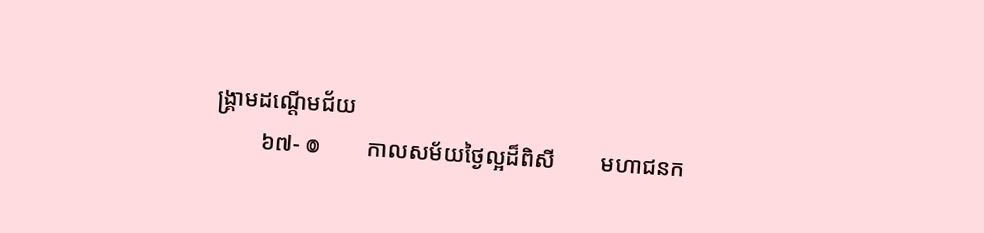ង្គ្រាមដណ្ដើមជ័យ
        ៦៧- ៙        កាលសម័យថ្ងៃល្អដ៏ពិសី        មហាជនក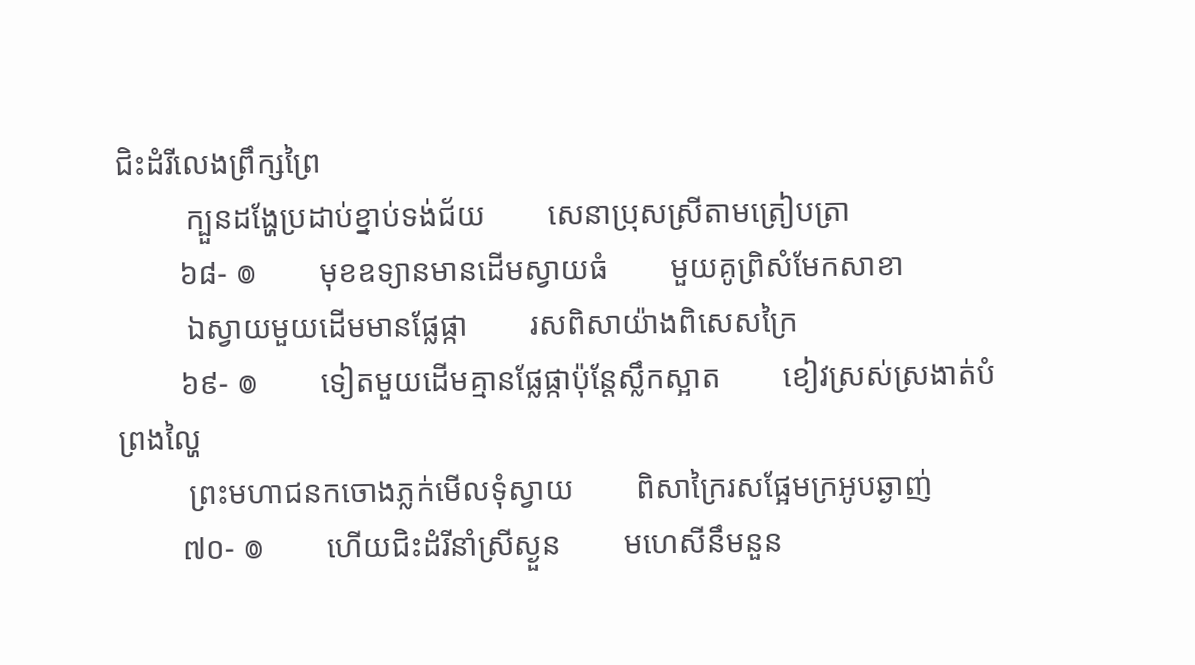ជិះដំរីលេងព្រឹក្សព្រៃ
         ក្បួនដង្ហែប្រដាប់ខ្នាប់ទង់ជ័យ        សេនាប្រុសស្រីតាមត្រៀបត្រា
        ៦៨- ៙        មុខឧទ្យានមានដើមស្វាយធំ        មួយគូព្រិសំមែកសាខា
         ឯស្វាយមួយដើមមានផ្លែផ្កា        រសពិសាយ៉ាងពិសេសក្រៃ
        ៦៩- ៙        ទៀតមួយដើមគ្មានផ្លែផ្កាប៉ុន្ដែស្លឹកស្អាត        ខៀវស្រស់ស្រងាត់បំព្រងល្ហៃ
         ព្រះមហាជនកចោងភ្លក់មើលទុំស្វាយ        ពិសាក្រៃរសផ្អែមក្រអូបឆ្ងាញ់
        ៧០- ៙        ហើយជិះដំរីនាំស្រីស្ងួន        មហេសីនឹមនួន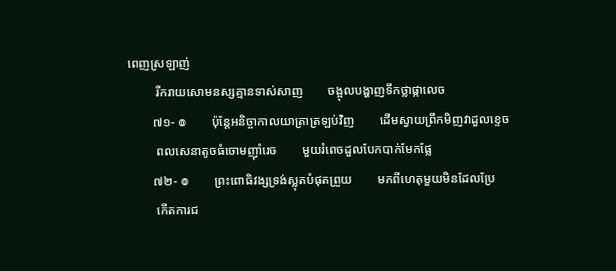ពេញស្រឡាញ់
         រីករាយសោមនស្សគ្មានទាស់សាញ        ចង្អុលបង្ហាញទឹកថ្លាផ្កាលេច
        ៧១- ៙        ប៉ុន្ដែអនិច្ចាកាលយាត្រាត្រឡប់វិញ        ដើមស្វាយព្រឹកមិញវាដួលខ្ទេច
         ពលសេនាតូចធំចោមញ៉ាំរេច        មួយរំពេចដួលបែកបាក់មែកផ្លែ
        ៧២- ៙        ព្រះពោធិវង្សទ្រង់ស្លុតបំផុតព្រួយ        មកពីហេតុមួយមិនដែលប្រែ
         កើតការជ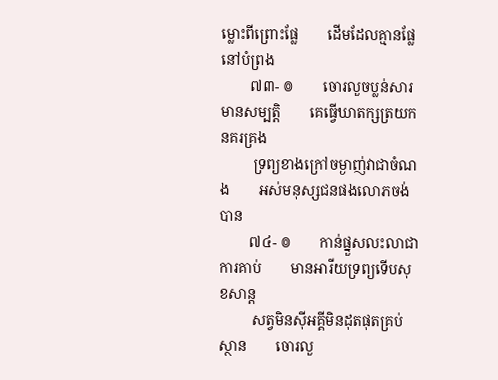ម្លោះពីព្រោះផ្លែ        ដើមដែលគ្មានផ្លែនៅបំព្រង
        ៧៣- ៙        ចោរលួចប្លន់សារមានសម្បត្ដិ        គេធ្វើឃាតក្សត្រយកនគរគ្រង
         ទ្រព្យខាងក្រៅចម្ងាញ់វាជាចំណង        អស់មនុស្សជនផងលោភចង់បាន
        ៧៤- ៙        កាន់ផ្នួសលះលាជាការគាប់        មានអារីយទ្រព្យទើបសុខសាន្ដ
         សត្វមិនស៊ីអគ្គីមិនដុតផុតគ្រប់ស្ថាន        ចោរលួ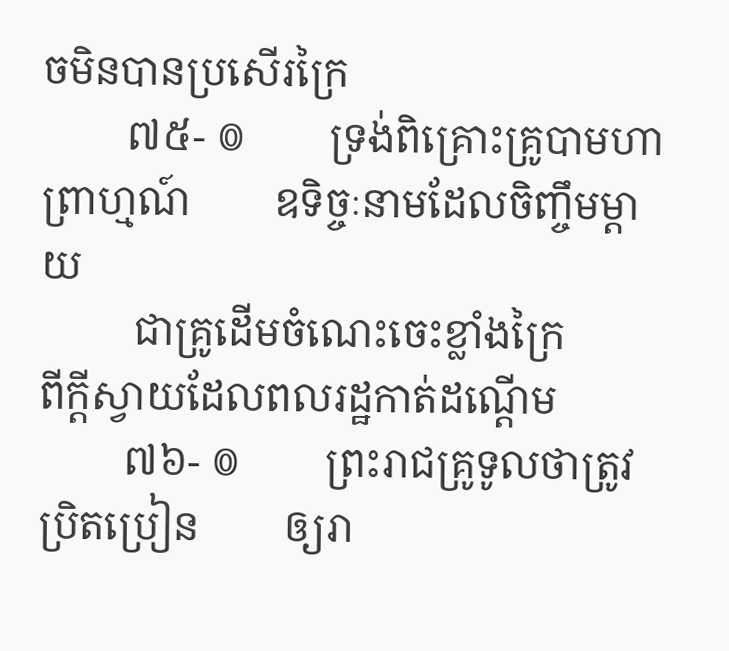ចមិនបានប្រសើរក្រៃ
        ៧៥- ៙        ទ្រង់ពិគ្រោះគ្រូបាមហាព្រាហ្មណ៍        ឧទិច្ចៈនាមដែលចិញ្ចឹមម្ដាយ
         ជាគ្រូដើមចំណេះចេះខ្លាំងក្រៃ        ពីក្ដីស្វាយដែលពលរដ្ឋកាត់ដណ្ដើម
        ៧៦- ៙        ព្រះរាជគ្រូទូលថាត្រូវប្រិតប្រៀន        ឲ្យរា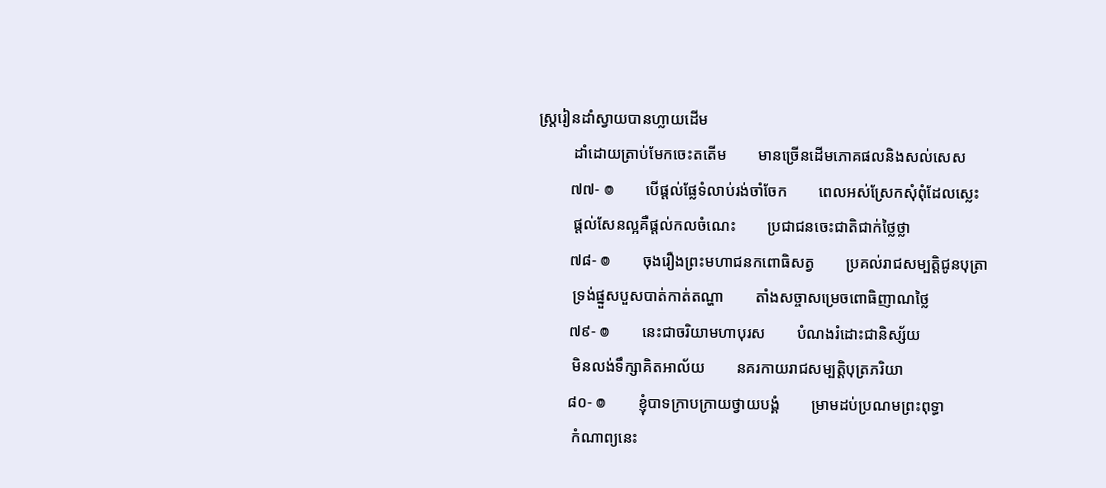ស្ដ្ររៀនដាំស្វាយបានហ្លាយដើម
         ដាំដោយត្រាប់មែកចេះតតើម        មានច្រើនដើមភោគផលនិងសល់សេស
        ៧៧- ៙        បើផ្ដល់ផ្លែទំលាប់រង់ចាំចែក        ពេលអស់ស្រែកសុំពុំដែលស្លេះ
         ផ្ដល់សែនល្អគឺផ្ដល់កលចំណេះ        ប្រជាជនចេះជាតិជាក់ថ្លៃថ្លា
        ៧៨- ៙        ចុងរឿងព្រះមហាជនកពោធិសត្វ        ប្រគល់រាជសម្បត្ដិជូនបុត្រា
         ទ្រង់ផ្នួសបួសបាត់កាត់តណ្ហា        តាំងសច្ចាសម្រេចពោធិញាណថ្លៃ
        ៧៩- ៙        នេះជាចរិយាមហាបុរស        បំណងរំដោះជានិស្ស័យ
         មិនលង់ទឹក្សាគិតអាល័យ        នគរកាយរាជសម្បត្ដិបុត្រភរិយា
        ៨០- ៙        ខ្ញុំបាទក្រាបក្រាយថ្វាយបង្គំ        ម្រាមដប់ប្រណមព្រះពុទ្ធា
         កំណាព្យនេះ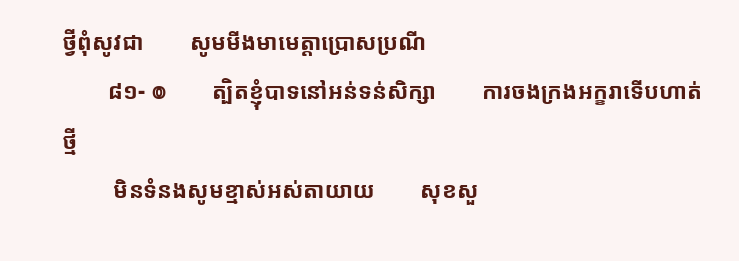ថ្វីពុំសូវជា        សូមមីងមាមេត្តាប្រោសប្រណី
        ៨១- ៙        ត្បិតខ្ញុំបាទនៅអន់ទន់សិក្សា        ការចងក្រងអក្ខរាទើបហាត់ថ្មី
         មិនទំនងសូមខ្មាស់អស់តាយាយ        សុខសួ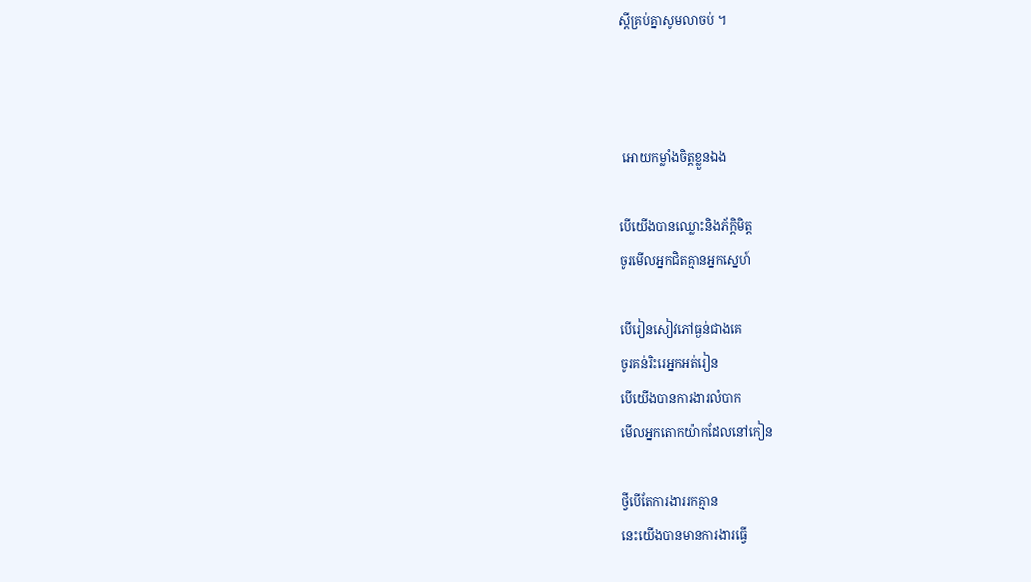ស្ដីគ្រប់គ្នាសូមលាចប់ ។



 អោយកម្លាំងចិត្តខ្លួនឯង

បើយើងបានឈ្លោះនិងភ័ក្តិមិត្ត
ចូរមើលអ្នកជិតគ្មានអ្នកស្នេហ៍

បើរៀនសៀវភៅធ្ងន់ជាងគេ
ចូរគន់រិះរេអ្នកអត់រៀន
បើយើងបានការងារលំបាក
មើលអ្នកតោកយ៉ាកដែលនៅកៀន

ថ្វីបើតែការងាររកគ្មាន
នេះយើងបានមានការងារធ្វើ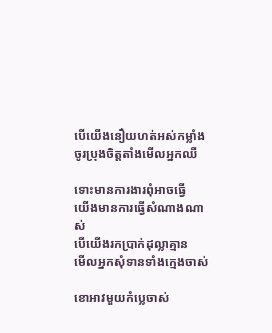បើយើងនឿយហត់អស់កម្លាំង
ចូរប្រុងចិត្តតាំងមើលអ្នកឈឺ

ទោះមានការងារពុំអាចធ្វើ
យើងមានការធ្វើសំណាងណាស់
បើយើងរកប្រាក់ដុល្លាគ្មាន
មើលអ្នកសុំទានទាំងក្មេងចាស់

ខោអាវមួយកំប្លេចាស់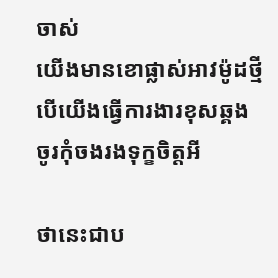ចាស់
យើងមានខោផ្លាស់អាវម៉ូដថ្មី
បើយើងធ្វើការងារខុសឆ្គង
ចូរកុំចងរងទុក្ខចិត្តអី

ថានេះជាប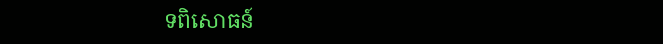ទពិសោធន៍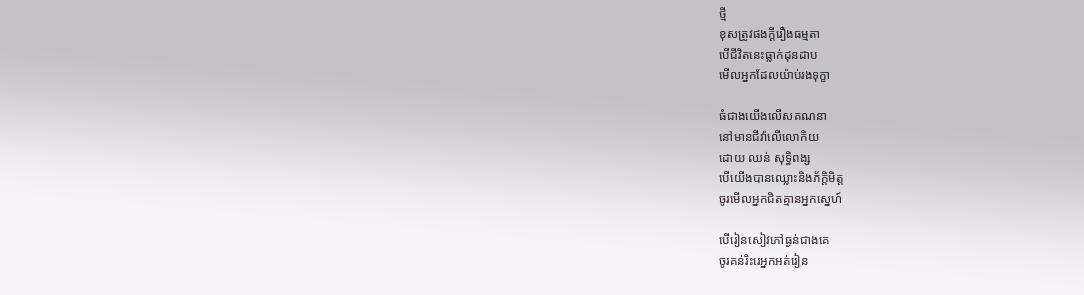ថ្មី
ខុសត្រូវផងក្តីរឿងធម្មតា
បើជីវិតនេះធ្លាក់ដុនដាប
មើលអ្នកដែលយ៉ាប់រងទុក្ខា

ធំជាងយើងលើសគណនា
នៅមានជីវ៉ាលើលោកិយ
ដោយ ឈន់ សុទ្ធិពង្ស
បើយើងបានឈ្លោះនិងភ័ក្តិមិត្ត
ចូរមើលអ្នកជិតគ្មានអ្នកស្នេហ៍

បើរៀនសៀវភៅធ្ងន់ជាងគេ
ចូរគន់រិះរេអ្នកអត់រៀន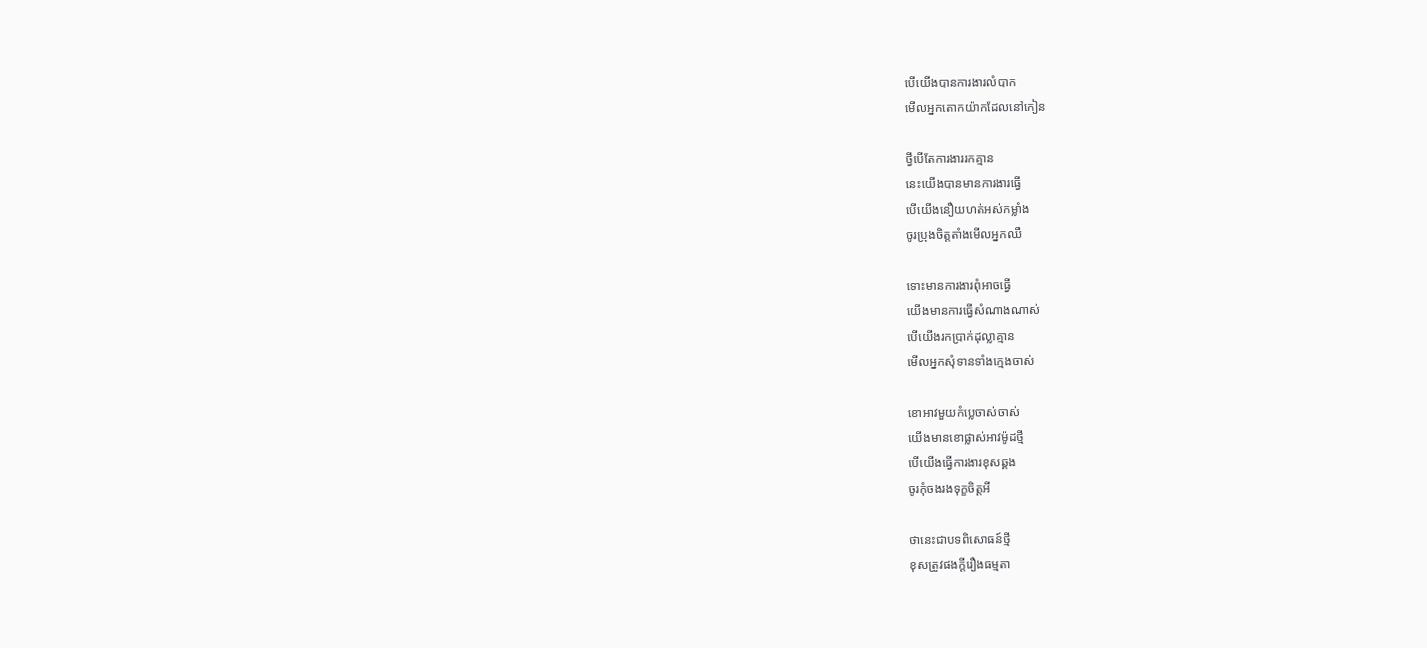បើយើងបានការងារលំបាក
មើលអ្នកតោកយ៉ាកដែលនៅកៀន

ថ្វីបើតែការងាររកគ្មាន
នេះយើងបានមានការងារធ្វើ
បើយើងនឿយហត់អស់កម្លាំង
ចូរប្រុងចិត្តតាំងមើលអ្នកឈឺ

ទោះមានការងារពុំអាចធ្វើ
យើងមានការធ្វើសំណាងណាស់
បើយើងរកប្រាក់ដុល្លាគ្មាន
មើលអ្នកសុំទានទាំងក្មេងចាស់

ខោអាវមួយកំប្លេចាស់ចាស់
យើងមានខោផ្លាស់អាវម៉ូដថ្មី
បើយើងធ្វើការងារខុសឆ្គង
ចូរកុំចងរងទុក្ខចិត្តអី

ថានេះជាបទពិសោធន៍ថ្មី
ខុសត្រូវផងក្តីរឿងធម្មតា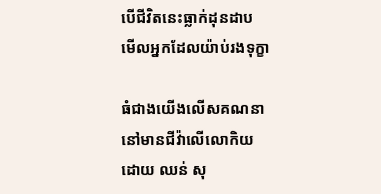បើជីវិតនេះធ្លាក់ដុនដាប
មើលអ្នកដែលយ៉ាប់រងទុក្ខា

ធំជាងយើងលើសគណនា
នៅមានជីវ៉ាលើលោកិយ
ដោយ ឈន់ សុ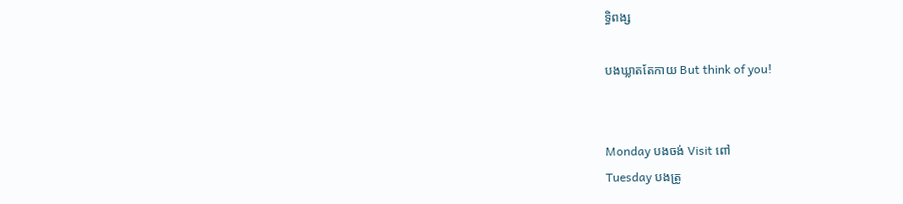ទ្ធិពង្ស

បងឃ្លាតតែកាយ But think of you!


Monday បងចង់ Visit ពៅ
Tuesday បងត្រូ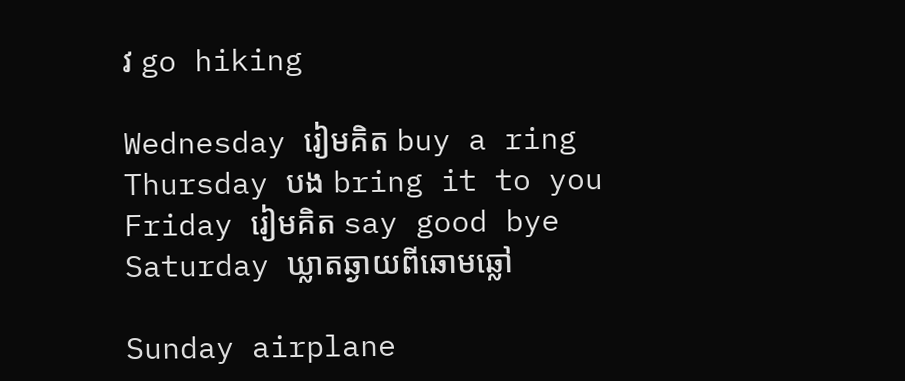វ go hiking

Wednesday រៀមគិត buy a ring
Thursday បង bring it to you
Friday រៀមគិត say good bye
Saturday ឃ្លាតឆ្ងាយពីឆោមឆ្លៅ

Sunday airplane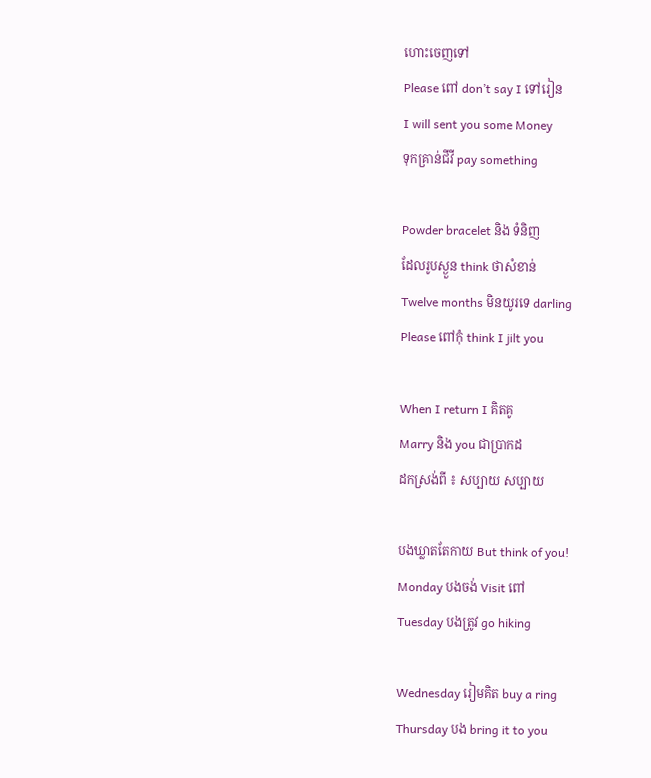ហោះចេញទៅ
Please ពៅ don’t say I ទៅរៀន
I will sent you some Money
ទុកគ្រាន់ជីវី pay something

Powder bracelet និង ទំនិញ
ដែលរូបស្ងួន think ថាសំខាន់
Twelve months មិនយូរទេ darling
Please ពៅកុំ think I jilt you

When I return I គិតគូ
Marry និង you ជាប្រាកដ
ដកស្រង់ពី ៖ សប្បាយ សប្បាយ

បងឃ្លាតតែកាយ But think of you!
Monday បងចង់ Visit ពៅ
Tuesday បងត្រូវ go hiking

Wednesday រៀមគិត buy a ring
Thursday បង bring it to you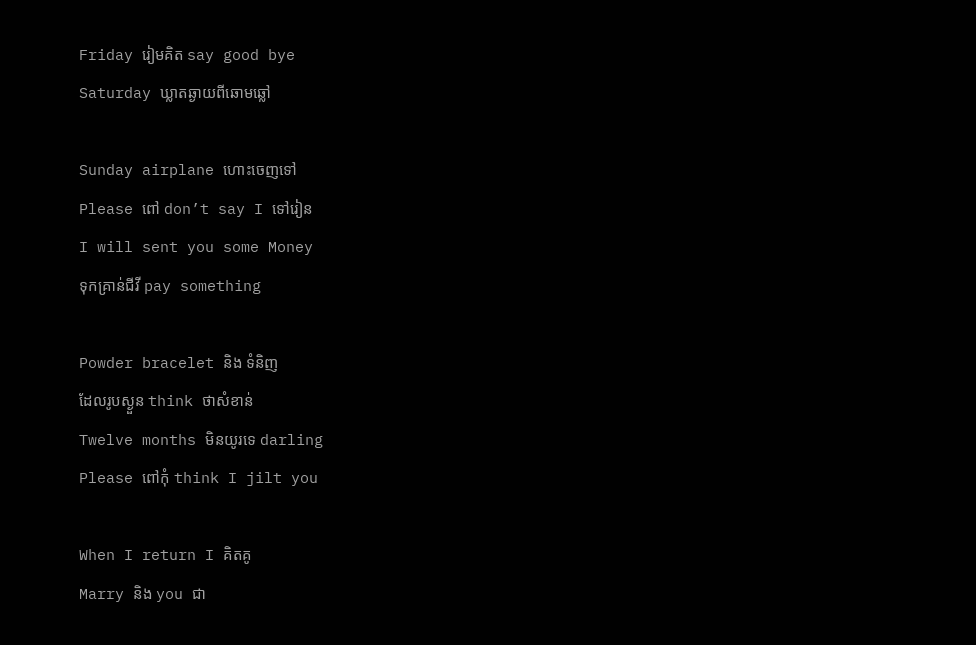Friday រៀមគិត say good bye
Saturday ឃ្លាតឆ្ងាយពីឆោមឆ្លៅ

Sunday airplane ហោះចេញទៅ
Please ពៅ don’t say I ទៅរៀន
I will sent you some Money
ទុកគ្រាន់ជីវី pay something

Powder bracelet និង ទំនិញ
ដែលរូបស្ងួន think ថាសំខាន់
Twelve months មិនយូរទេ darling
Please ពៅកុំ think I jilt you

When I return I គិតគូ
Marry និង you ជា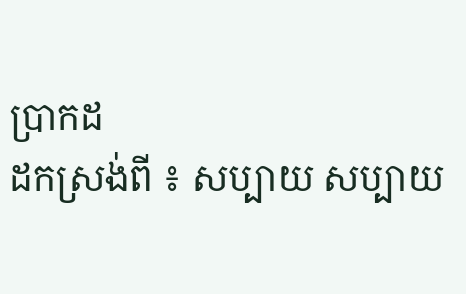ប្រាកដ
ដកស្រង់ពី ៖ សប្បាយ សប្បាយ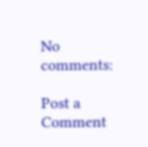No comments:

Post a Comment